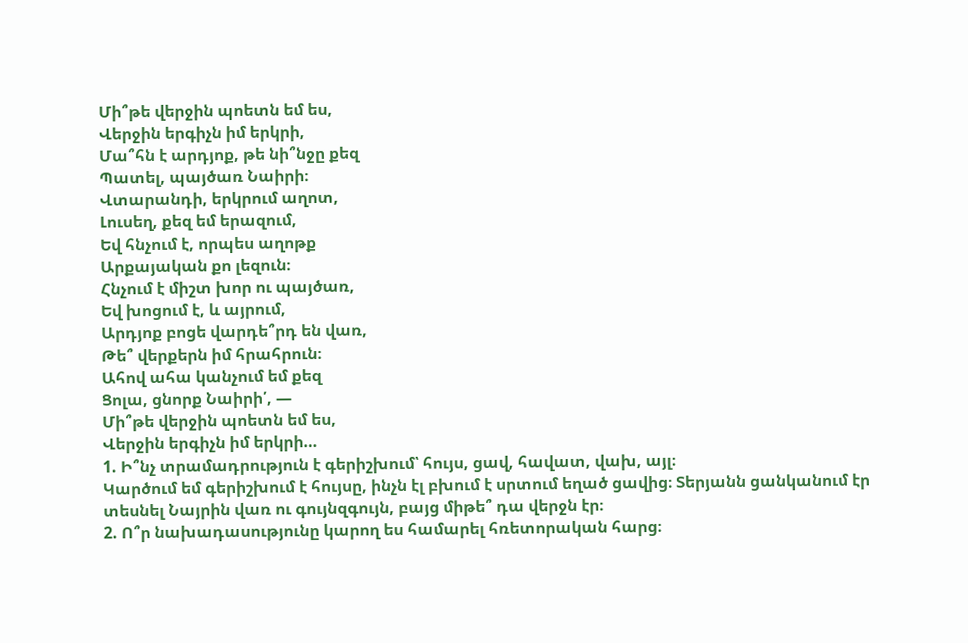Մի՞թե վերջին պոետն եմ ես,
Վերջին երգիչն իմ երկրի,
Մա՞հն է արդյոք, թե նի՞նջը քեզ
Պատել, պայծառ Նաիրի։
Վտարանդի, երկրում աղոտ,
Լուսեղ, քեզ եմ երազում,
Եվ հնչում է, որպես աղոթք
Արքայական քո լեզուն։
Հնչում է միշտ խոր ու պայծառ,
Եվ խոցում է, և այրում,
Արդյոք բոցե վարդե՞րդ են վառ,
Թե՞ վերքերն իմ հրահրուն։
Ահով ահա կանչում եմ քեզ
Ցոլա, ցնորք Նաիրի՛, —
Մի՞թե վերջին պոետն եմ ես,
Վերջին երգիչն իմ երկրի…
1. Ի՞նչ տրամադրություն է գերիշխում՝ հույս, ցավ, հավատ, վախ, այլ։
Կարծում եմ գերիշխում է հույսը, ինչն էլ բխում է սրտում եղած ցավից։ Տերյանն ցանկանում էր տեսնել Նայրին վառ ու գույնզգույն, բայց միթե՞ դա վերջն էր։
2. Ո՞ր նախադասությունը կարող ես համարել հռետորական հարց։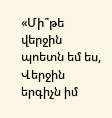«Մի՞թե վերջին պոետն եմ ես,
Վերջին երգիչն իմ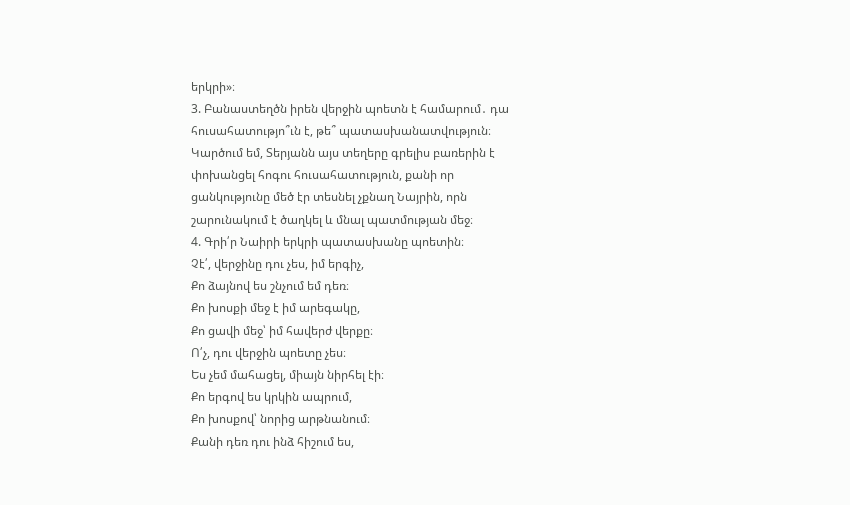երկրի»։
3. Բանաստեղծն իրեն վերջին պոետն է համարում․ դա հուսահատությո՞ւն է, թե՞ պատասխանատվություն։
Կարծում եմ, Տերյանն այս տեղերը գրելիս բառերին է փոխանցել հոգու հուսահատություն, քանի որ ցանկությունը մեծ էր տեսնել չքնաղ Նայրին, որն շարունակում է ծաղկել և մնալ պատմության մեջ։
4. Գրի՛ր Նաիրի երկրի պատասխանը պոետին։
Չէ՛, վերջինը դու չես, իմ երգիչ,
Քո ձայնով ես շնչում եմ դեռ։
Քո խոսքի մեջ է իմ արեգակը,
Քո ցավի մեջ՝ իմ հավերժ վերքը։
Ո՛չ, դու վերջին պոետը չես։
Ես չեմ մահացել, միայն նիրհել էի։
Քո երգով ես կրկին ապրում,
Քո խոսքով՝ նորից արթնանում։
Քանի դեռ դու ինձ հիշում ես,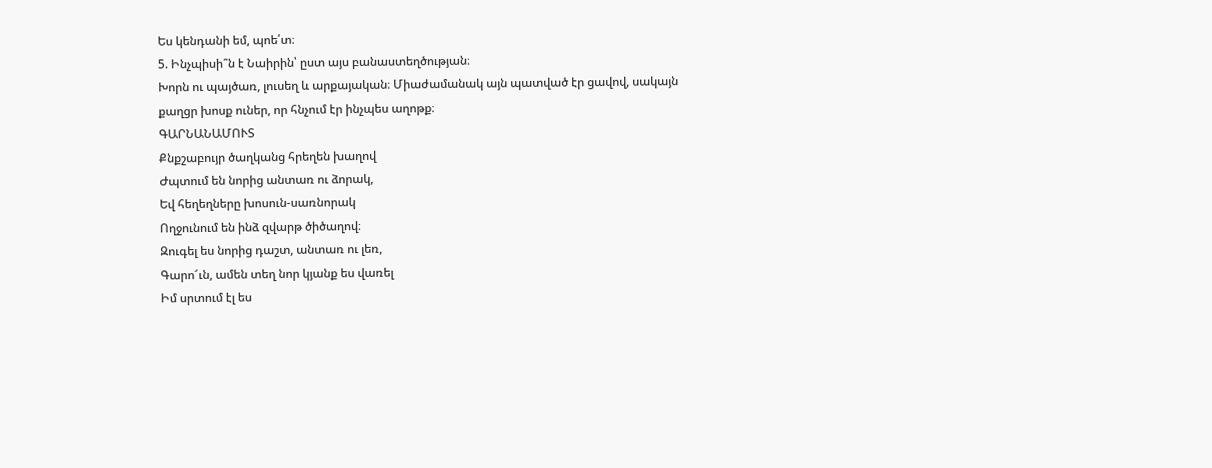Ես կենդանի եմ, պոե՛տ։
5. Ինչպիսի՞ն է Նաիրին՝ ըստ այս բանաստեղծության։
Խորն ու պայծառ, լուսեղ և արքայական։ Միաժամանակ այն պատված էր ցավով, սակայն քաղցր խոսք ուներ, որ հնչում էր ինչպես աղոթք։
ԳԱՐՆԱՆԱՄՈՒՏ
Քնքշաբույր ծաղկանց հրեղեն խաղով
Ժպտում են նորից անտառ ու ձորակ,
Եվ հեղեղները խոսուն-սառնորակ
Ողջունում են ինձ զվարթ ծիծաղով։
Զուգել ես նորից դաշտ, անտառ ու լեռ,
Գարո՜ւն, ամեն տեղ նոր կյանք ես վառել
Իմ սրտում էլ ես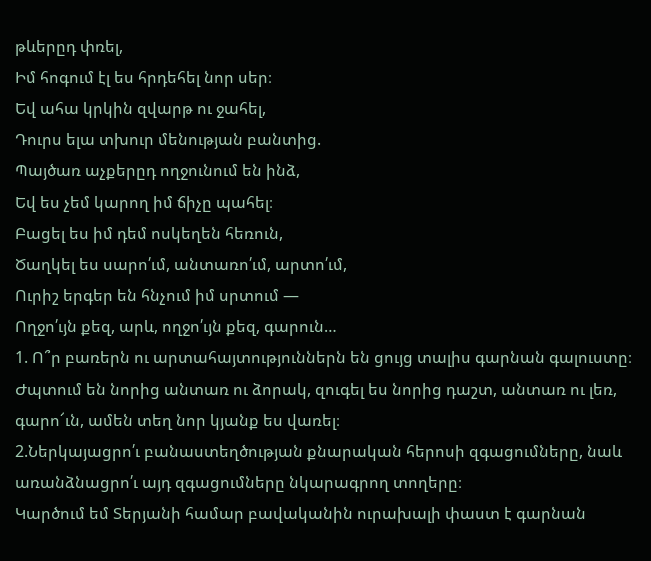թևերըդ փռել,
Իմ հոգում էլ ես հրդեհել նոր սեր։
Եվ ահա կրկին զվարթ ու ջահել,
Դուրս ելա տխուր մենության բանտից.
Պայծառ աչքերըդ ողջունում են ինձ,
Եվ ես չեմ կարող իմ ճիչը պահել։
Բացել ես իմ դեմ ոսկեղեն հեռուն,
Ծաղկել ես սարո՛ւմ, անտառո՛ւմ, արտո՛ւմ,
Ուրիշ երգեր են հնչում իմ սրտում —
Ողջո՛ւյն քեզ, արև, ողջո՛ւյն քեզ, գարուն…
1. Ո՞ր բառերն ու արտահայտություններն են ցույց տալիս գարնան գալուստը։
Ժպտում են նորից անտառ ու ձորակ, զուգել ես նորից դաշտ, անտառ ու լեռ,
գարո՜ւն, ամեն տեղ նոր կյանք ես վառել։
2.Ներկայացրո՛ւ բանաստեղծության քնարական հերոսի զգացումները, նաև առանձնացրո՛ւ այդ զգացումները նկարագրող տողերը։
Կարծում եմ Տերյանի համար բավականին ուրախալի փաստ է գարնան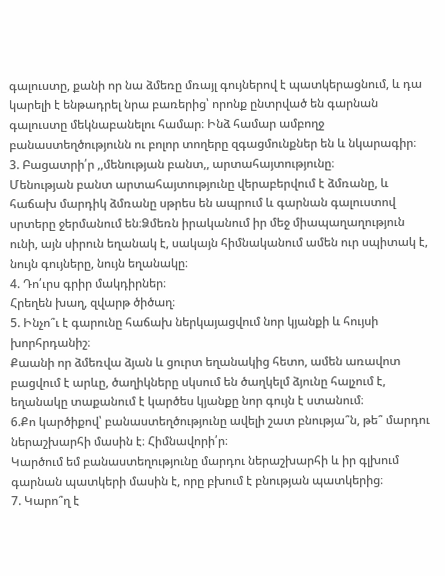գալուստը, քանի որ նա ձմեռը մռայլ գույներով է պատկերացնում, և դա կարելի է ենթադրել նրա բառերից՝ որոնք ընտրված են գարնան գալուստը մեկնաբանելու համար։ Ինձ համար ամբողջ բանաստեղծությունն ու բոլոր տողերը զգացմունքներ են և նկարագիր։
3. Բացատրի՛ր ,,մենության բանտ,, արտահայտությունը։
Մենության բանտ արտահայտությունը վերաբերվում է ձմռանը, և հաճախ մարդիկ ձմռանը սթրես են ապրում և գարնան գալուստով սրտերը ջերմանում են։Ձմեռն իրականում իր մեջ միապաղաղություն ունի, այն սիրուն եղանակ է, սակայն հիմնականում ամեն ուր սպիտակ է, նույն գույները, նույն եղանակը։
4. Դո՛ւրս գրիր մակդիրներ։
Հրեղեն խաղ, զվարթ ծիծաղ։
5. Ինչո՞ւ է գարունը հաճախ ներկայացվում նոր կյանքի և հույսի խորհրդանիշ։
Քաանի որ ձմեռվա ձյան և ցուրտ եղանակից հետո, ամեն առավոտ բացվում է արևը, ծաղիկները սկսում են ծաղկելմ ձյունը հալչում է, եղանակը տաքանում է կարծես կյանքը նոր գույն է ստանում։
6.Քո կարծիքով՝ բանաստեղծությունը ավելի շատ բնությա՞ն, թե՞ մարդու ներաշխարհի մասին է։ Հիմնավորի՛ր։
Կարծում եմ բանաստեղությունը մարդու ներաշխարհի և իր գլխում գարնան պատկերի մասին է, որը բխում է բնության պատկերից։
7. Կարո՞ղ է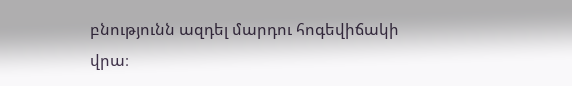բնությունն ազդել մարդու հոգեվիճակի վրա։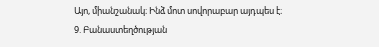Այո, միանշանակ։ Ինձ մոտ սովորաբար այդպես է։
9. Բանաստեղծության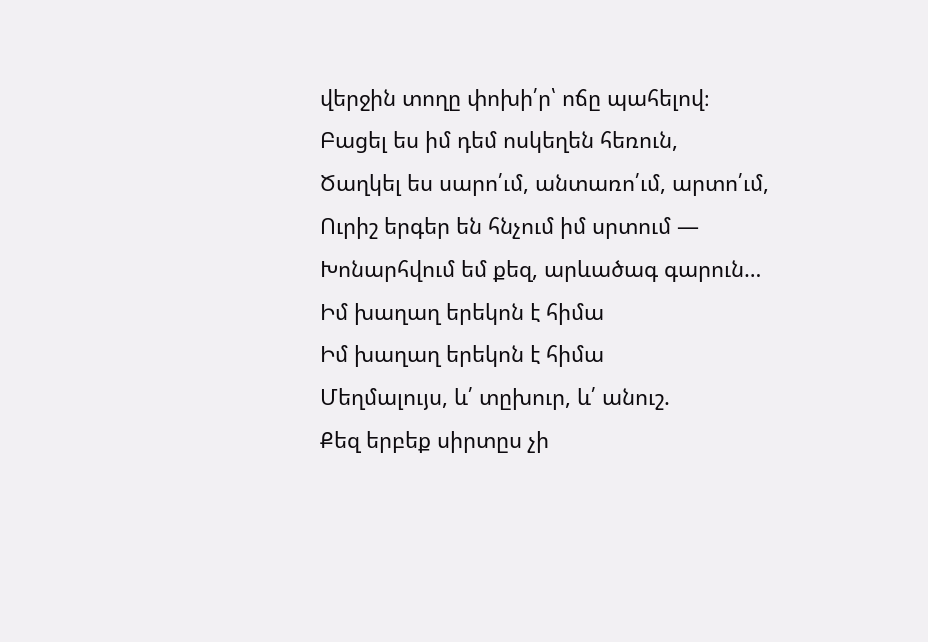վերջին տողը փոխի՛ր՝ ոճը պահելով։
Բացել ես իմ դեմ ոսկեղեն հեռուն,
Ծաղկել ես սարո՛ւմ, անտառո՛ւմ, արտո՛ւմ,
Ուրիշ երգեր են հնչում իմ սրտում —
Խոնարհվում եմ քեզ, արևածագ գարուն…
Իմ խաղաղ երեկոն է հիմա
Իմ խաղաղ երեկոն է հիմա
Մեղմալույս, և՛ տըխուր, և՛ անուշ.
Քեզ երբեք սիրտըս չի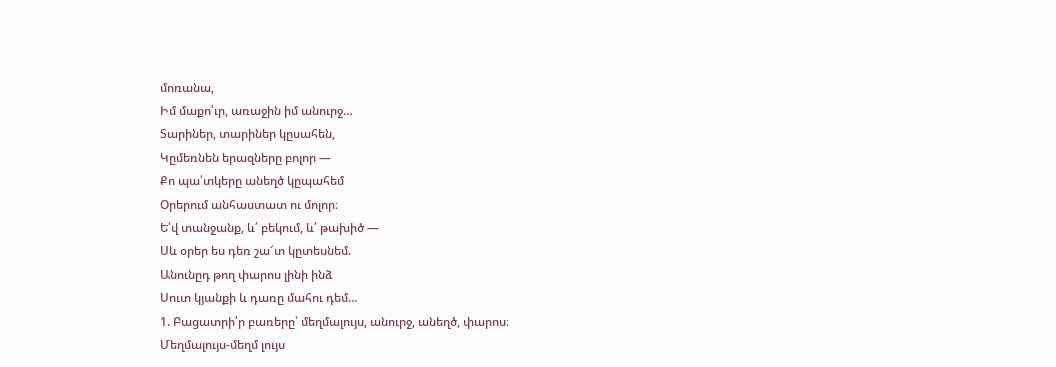մոռանա,
Իմ մաքո՛ւր, առաջին իմ անուրջ…
Տարիներ, տարիներ կըսահեն,
Կըմեռնեն երազները բոլոր —
Քո պա՛տկերը անեղծ կըպահեմ
Օրերում անհաստատ ու մոլոր։
Ե՛վ տանջանք, և՛ բեկում, և՛ թախիծ —
Սև օրեր ես դեռ շա՜տ կըտեսնեմ.
Անունըդ թող փարոս լինի ինձ
Սուտ կյանքի և դառը մահու դեմ…
1. Բացատրի՛ր բառերը՝ մեղմալույս, անուրջ, անեղծ, փարոս։
Մեղմալույս-մեղմ լույս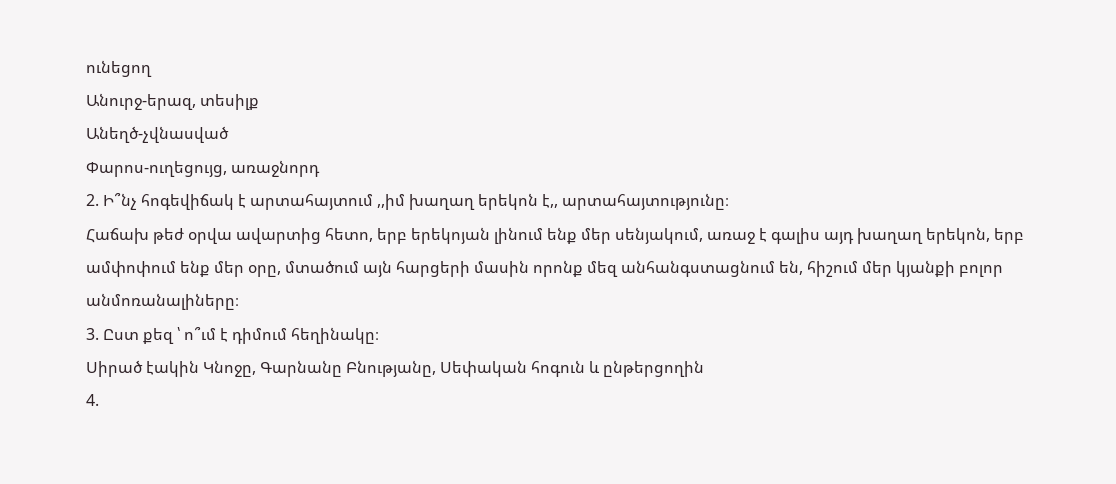ունեցող
Անուրջ-երազ, տեսիլք
Անեղծ-չվնասված
Փարոս-ուղեցույց, առաջնորդ
2. Ի՞նչ հոգեվիճակ է արտահայտում ,,իմ խաղաղ երեկոն է,, արտահայտությունը։
Հաճախ թեժ օրվա ավարտից հետո, երբ երեկոյան լինում ենք մեր սենյակում, առաջ է գալիս այդ խաղաղ երեկոն, երբ ամփոփում ենք մեր օրը, մտածում այն հարցերի մասին որոնք մեզ անհանգստացնում են, հիշում մեր կյանքի բոլոր անմոռանալիները։
3. Ըստ քեզ ՝ ո՞ւմ է դիմում հեղինակը։
Սիրած էակին Կնոջը, Գարնանը Բնությանը, Սեփական հոգուն և ընթերցողին
4.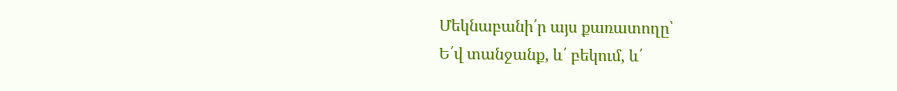Մեկնաբանի՛ր այս քառատողը՝
Ե՛վ տանջանք, և՛ բեկում, և՛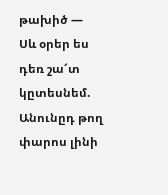թախիծ —
Սև օրեր ես դեռ շա՜տ կըտեսնեմ.
Անունըդ թող փարոս լինի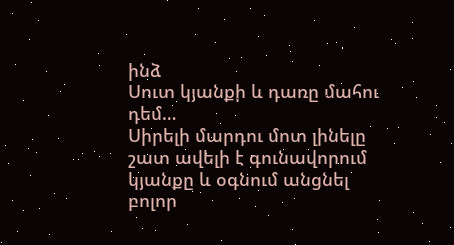ինձ
Սուտ կյանքի և դառը մահու դեմ…
Սիրելի մարդու մոտ լինելը շատ ավելի է գունավորում կյանքը և օգնում անցնել բոլոր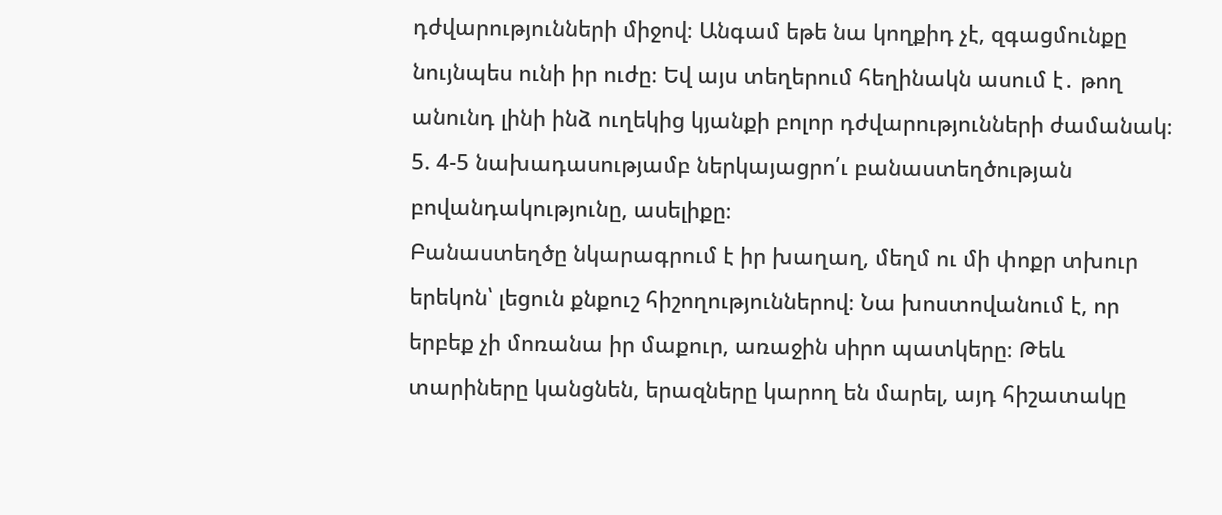դժվարությունների միջով։ Անգամ եթե նա կողքիդ չէ, զգացմունքը նույնպես ունի իր ուժը։ Եվ այս տեղերում հեղինակն ասում է․ թող անունդ լինի ինձ ուղեկից կյանքի բոլոր դժվարությունների ժամանակ։
5. 4-5 նախադասությամբ ներկայացրո՛ւ բանաստեղծության բովանդակությունը, ասելիքը։
Բանաստեղծը նկարագրում է իր խաղաղ, մեղմ ու մի փոքր տխուր երեկոն՝ լեցուն քնքուշ հիշողություններով։ Նա խոստովանում է, որ երբեք չի մոռանա իր մաքուր, առաջին սիրո պատկերը։ Թեև տարիները կանցնեն, երազները կարող են մարել, այդ հիշատակը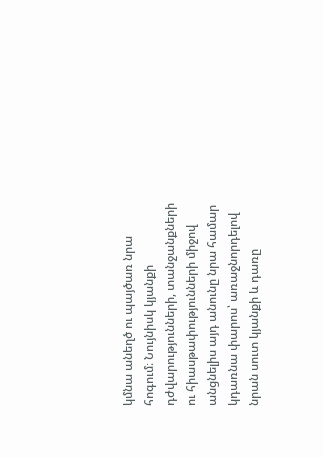կմնա անեղծ ու պայծառ նրա հոգում։ Նույնիսկ կյանքի դժվարությունների, տանջանքների ու հիասթափությունների միջով անցնելիս այդ անունը նրա համար կդառնա փարոս՝ առաջնորդելով նրան սուտ կյանքի և դառը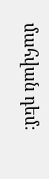մահվան դեմ։